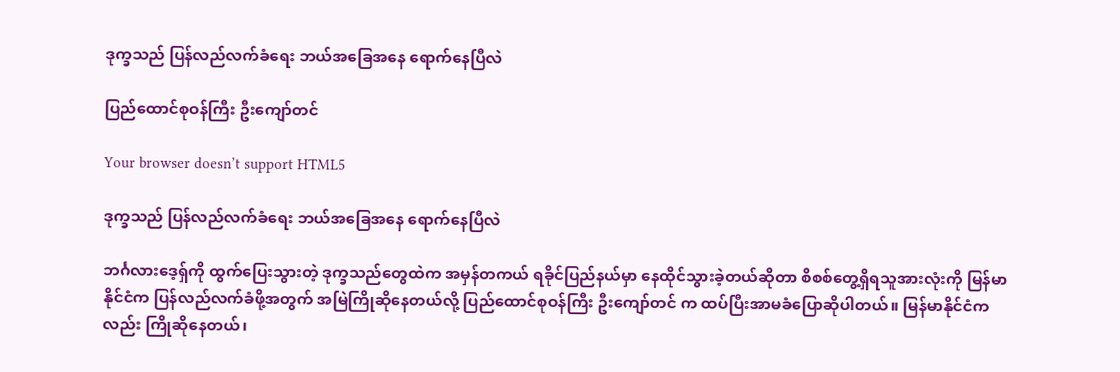ဒုက္ခသည် ပြန်လည်လက်ခံရေး ဘယ်အခြေအနေ ရောက်နေပြီလဲ

ပြည်ထောင်စုဝန်ကြီး ဦးကျော်တင်

Your browser doesn’t support HTML5

ဒုက္ခသည် ပြန်လည်လက်ခံရေး ဘယ်အခြေအနေ ရောက်နေပြီလဲ

ဘင်္ဂလားဒေ့ရှ်ကို ထွက်ပြေးသွားတဲ့ ဒုက္ခသည်တွေထဲက အမှန်တကယ် ရခိုင်ပြည်နယ်မှာ နေထိုင်သွားခဲ့တယ်ဆိုတာ စိစစ်တွေ့ရှိရသူအားလုံးကို မြန်မာနိုင်ငံက ပြန်လည်လက်ခံဖို့အတွက် အမြဲကြိုဆိုနေတယ်လို့ ပြည်ထောင်စုဝန်ကြီး ဦးကျော်တင် က ထပ်ပြီးအာမခံပြောဆိုပါတယ်။ မြန်မာနိုင်ငံကလည်း ကြိုဆိုနေတယ်၊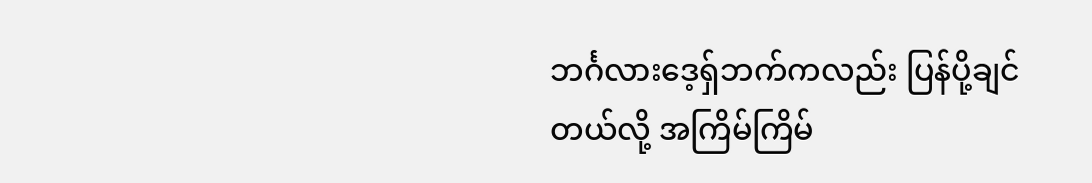ဘင်္ဂလားဒေ့ရှ်ဘက်ကလည်း ပြန်ပို့ချင်တယ်လို့ အကြိမ်ကြိမ်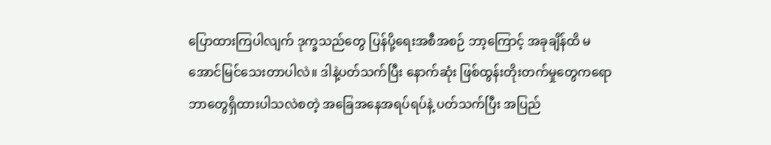ပြောထားကြပါလျက် ဒုက္ခသည်တွေ ပြန်ပို့ရေးအစီအစဉ် ဘာ့ကြောင့် အခုချိန်ထိ မအောင်မြင်သေးတာပါလဲ။ ဒါနဲ့ပတ်သက်ပြီး နောက်ဆုံး ဖြစ်ထွန်းတိုးတက်မှုတွေကရော ဘာတွေရှိထားပါသလဲစတဲ့ အခြေအနေအရပ်ရပ်နဲ့ ပတ်သက်ပြီး အပြည်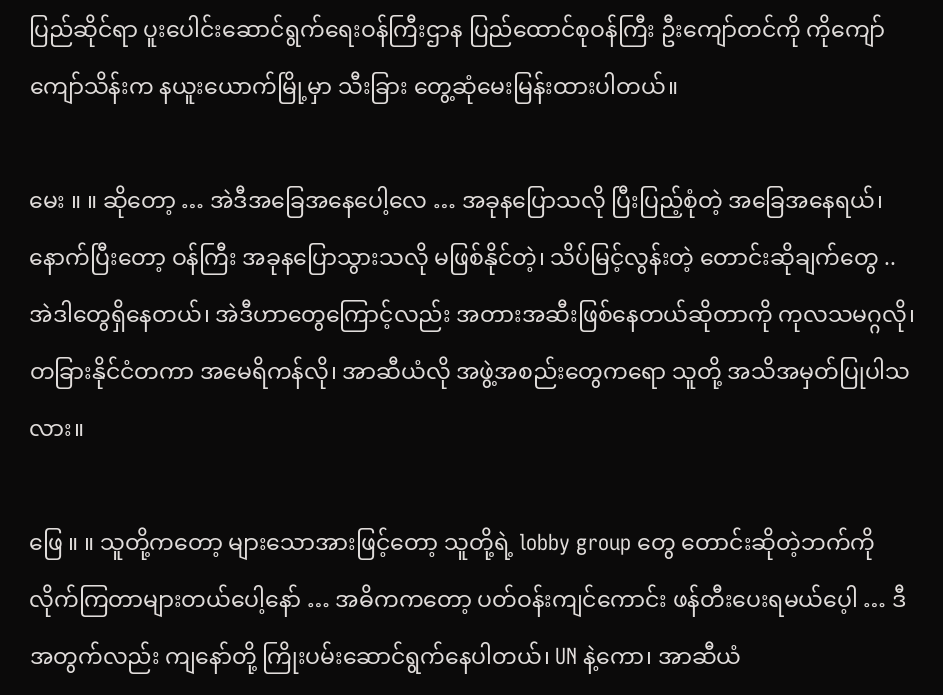ပြည်ဆိုင်ရာ ပူးပေါင်းဆောင်ရွက်ရေးဝန်ကြီးဌာန ပြည်ထောင်စုဝန်ကြီး ဦးကျော်တင်ကို ကိုကျော်ကျော်သိန်းက နယူးယောက်မြို့မှာ သီးခြား တွေ့ဆုံမေးမြန်းထားပါတယ်။

မေး ။ ။ ဆိုတော့ … အဲဒီအခြေအနေပေါ့လေ … အခုနပြောသလို ပြီးပြည့်စုံတဲ့ အခြေအနေရယ်၊ နောက်ပြီးတော့ ဝန်ကြီး အခုနပြောသွားသလို မဖြစ်နိုင်တဲ့၊ သိပ်မြင့်လွန်းတဲ့ တောင်းဆိုချက်တွေ .. အဲဒါတွေရှိနေတယ်၊ အဲဒီဟာတွေကြောင့်လည်း အတားအဆီးဖြစ်နေတယ်ဆိုတာကို ကုလသမဂ္ဂလို၊ တခြားနိုင်ငံတကာ အမေရိကန်လို၊ အာဆီယံလို အဖွဲ့အစည်းတွေကရော သူတို့ အသိအမှတ်ပြုပါသလား။

ဖြေ ။ ။ သူတို့ကတော့ များသောအားဖြင့်တော့ သူတို့ရဲ့ lobby group တွေ တောင်းဆိုတဲ့ဘက်ကို လိုက်ကြတာများတယ်ပေါ့နော် … အဓိကကတော့ ပတ်ဝန်းကျင်ကောင်း ဖန်တီးပေးရမယ်ပေ့ါ … ဒီအတွက်လည်း ကျနော်တို့ ကြိုးပမ်းဆောင်ရွက်နေပါတယ်၊ UN နဲ့ကော၊ အာဆီယံ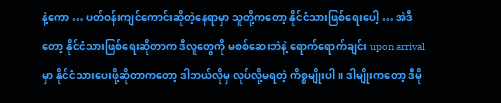နဲ့ကော … ပတ်ဝန်းကျင်ကောင်းဆိုတဲ့နေရာမှာ သူတို့ကတော့ နိုင်ငံသားဖြစ်ရေးပေါ့ … အဲဒီတော့ နိုင်ငံသားဖြစ်ရေးဆိုတာက ဒီလူတွေကို မစစ်ဆေးဘဲနဲ့ ရောက်ရောက်ချင်း upon arrival မှာ နိုင်ငံသားပေးဖို့ဆိုတာကတော့ ဒါဘယ်လိုမှ လုပ်လို့မရတဲ့ ကိစ္စမျိုးပါ။ ဒါမျိုးကတော့ ဒီမို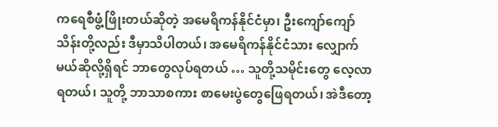ကရေစီဖွံ့ဖြိုးတယ်ဆိုတဲ့ အမေရိကန်နိုင်ငံမှာ၊ ဦးကျော်ကျော်သိန်းတို့လည်း ဒီမှာသိပါတယ်၊ အမေရိကန်နိုင်ငံသား လျှောက်မယ်ဆိုလို့ရှိရင် ဘာတွေလုပ်ရတယ် … သူတို့သမိုင်းတွေ လေ့လာရတယ်၊ သူတို့ ဘာသာစကား စာမေးပွဲတွေဖြေရတယ်၊ အဲဒီတော့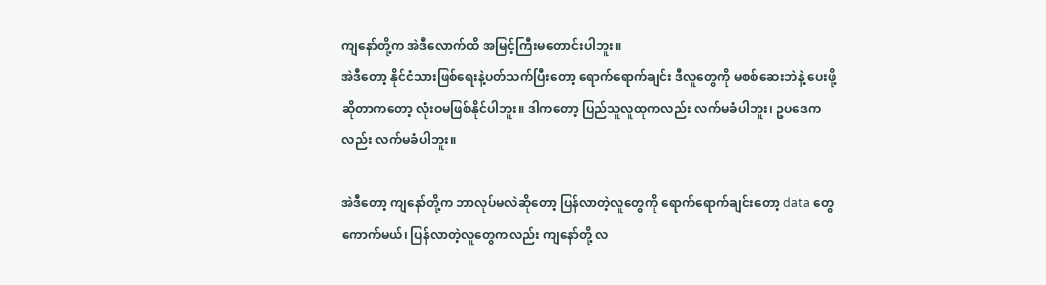ကျနော်တို့က အဲဒီလောက်ထိ အမြင့်ကြီးမတောင်းပါဘူး။
အဲဒီတော့ နိုင်ငံသားဖြစ်ရေးနဲ့ပတ်သက်ပြီးတော့ ရောက်ရောက်ချင်း ဒီလူတွေကို မစစ်ဆေးဘဲနဲ့ ပေးဖို့ဆိုတာကတော့ လုံးဝမဖြစ်နိုင်ပါဘူး။ ဒါကတော့ ပြည်သူလူထုကလည်း လက်မခံပါဘူး၊ ဥပဒေကလည်း လက်မခံပါဘူး။

အဲဒီတော့ ကျနော်တို့က ဘာလုပ်မလဲဆိုတော့ ပြန်လာတဲ့လူတွေကို ရောက်ရောက်ချင်းတော့ data တွေကောက်မယ်၊ ပြန်လာတဲ့လူတွေကလည်း ကျနော်တို့ လ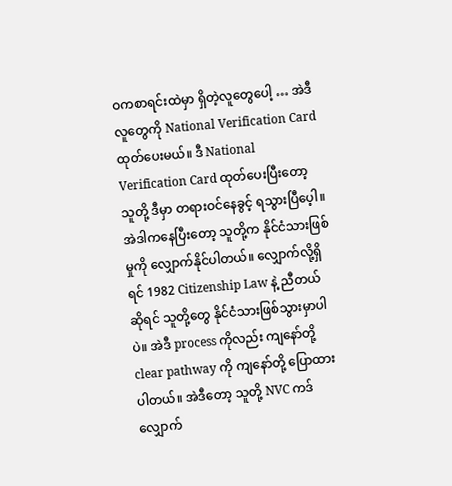ဝကစာရင်းထဲမှာ ရှိတဲ့လူတွေပေါ့ … အဲဒီလူတွေကို National Verification Card ထုတ်ပေးမယ်။ ဒီ National Verification Card ထုတ်ပေးပြီးတော့ သူတို့ ဒီမှာ တရားဝင်နေခွင့် ရသွားပြီပေ့ါ။ အဲဒါကနေပြီးတော့ သူတို့က နိုင်ငံသားဖြစ်မှုကို လျှောက်နိုင်ပါတယ်။ လျှောက်လို့ရှိရင် 1982 Citizenship Law နဲ့ ညီတယ်ဆိုရင် သူတို့တွေ နိုင်ငံသားဖြစ်သွားမှာပါပဲ။ အဲဒီ process ကိုလည်း ကျနော်တို့ clear pathway ကို ကျနော်တို့ ပြောထားပါတယ်။ အဲဒီတော့ သူတို့ NVC ကဒ် လျှောက်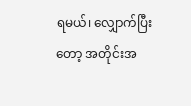ရမယ်၊ လျှောက်ပြီးတော့ အတိုင်းအ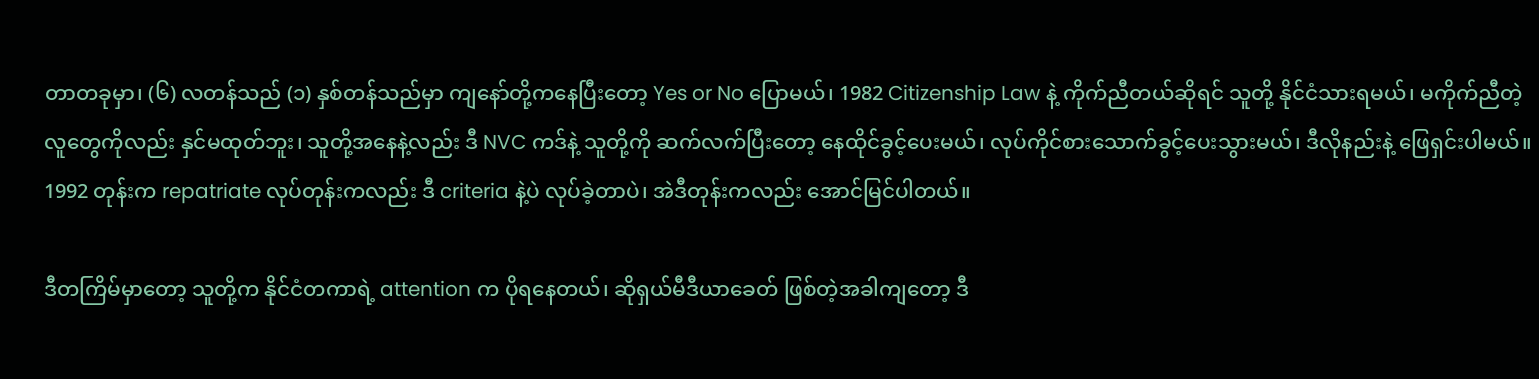တာတခုမှာ၊ (၆) လတန်သည် (၁) နှစ်တန်သည်မှာ ကျနော်တို့ကနေပြီးတော့ Yes or No ပြောမယ်၊ 1982 Citizenship Law နဲ့ ကိုက်ညီတယ်ဆိုရင် သူတို့ နိုင်ငံသားရမယ်၊ မကိုက်ညီတဲ့လူတွေကိုလည်း နှင်မထုတ်ဘူး၊ သူတို့အနေနဲ့လည်း ဒီ NVC ကဒ်နဲ့ သူတို့ကို ဆက်လက်ပြီးတော့ နေထိုင်ခွင့်ပေးမယ်၊ လုပ်ကိုင်စားသောက်ခွင့်ပေးသွားမယ်၊ ဒီလိုနည်းနဲ့ ဖြေရှင်းပါမယ်။ 1992 တုန်းက repatriate လုပ်တုန်းကလည်း ဒီ criteria နဲ့ပဲ လုပ်ခဲ့တာပဲ၊ အဲဒီတုန်းကလည်း အောင်မြင်ပါတယ်။

ဒီတကြိမ်မှာတော့ သူတို့က နိုင်ငံတကာရဲ့ attention က ပိုရနေတယ်၊ ဆိုရှယ်မီဒီယာခေတ် ဖြစ်တဲ့အခါကျတော့ ဒီ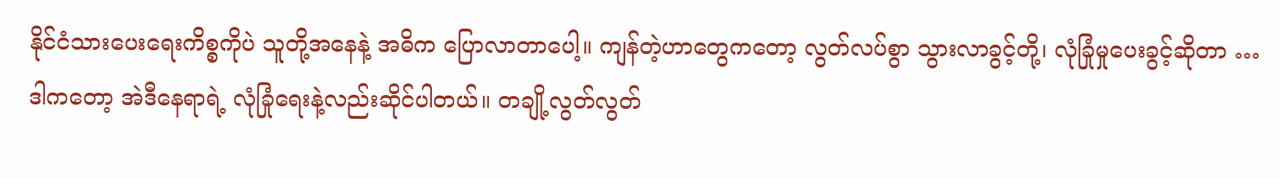နိုင်ငံသားပေးရေးကိစ္စကိုပဲ သူတို့အနေနဲ့ အဓိက ပြောလာတာပေါ့။ ကျန်တဲ့ဟာတွေကတော့ လွတ်လပ်စွာ သွားလာခွင့်တို့၊ လုံခြုံမှုပေးခွင့်ဆိုတာ … ဒါကတော့ အဲဒီနေရာရဲ့ လုံခြုံရေးနဲ့လည်းဆိုင်ပါတယ်။ တချို့လွတ်လွတ်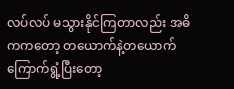လပ်လပ် မသွားနိုင်ကြတာလည်း အဓိကကတော့ တယောက်နဲ့တယောက် ကြောက်ရွံ့ပြီးတော့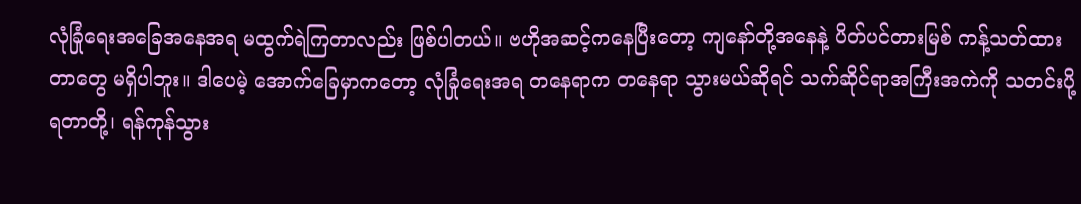လုံခြုံရေးအခြေအနေအရ မထွက်ရဲကြတာလည်း ဖြစ်ပါတယ်။ ဗဟိုအဆင့်ကနေပြီးတော့ ကျနော်တို့အနေနဲ့ ပိတ်ပင်တားမြစ် ကန့်သတ်ထားတာတွေ မရှိပါဘူး။ ဒါပေမဲ့ အောက်ခြေမှာကတော့ လုံခြုံရေးအရ တနေရာက တနေရာ သွားမယ်ဆိုရင် သက်ဆိုင်ရာအကြီးအကဲကို သတင်းပို့ရတာတို့၊ ရန်ကုန်သွား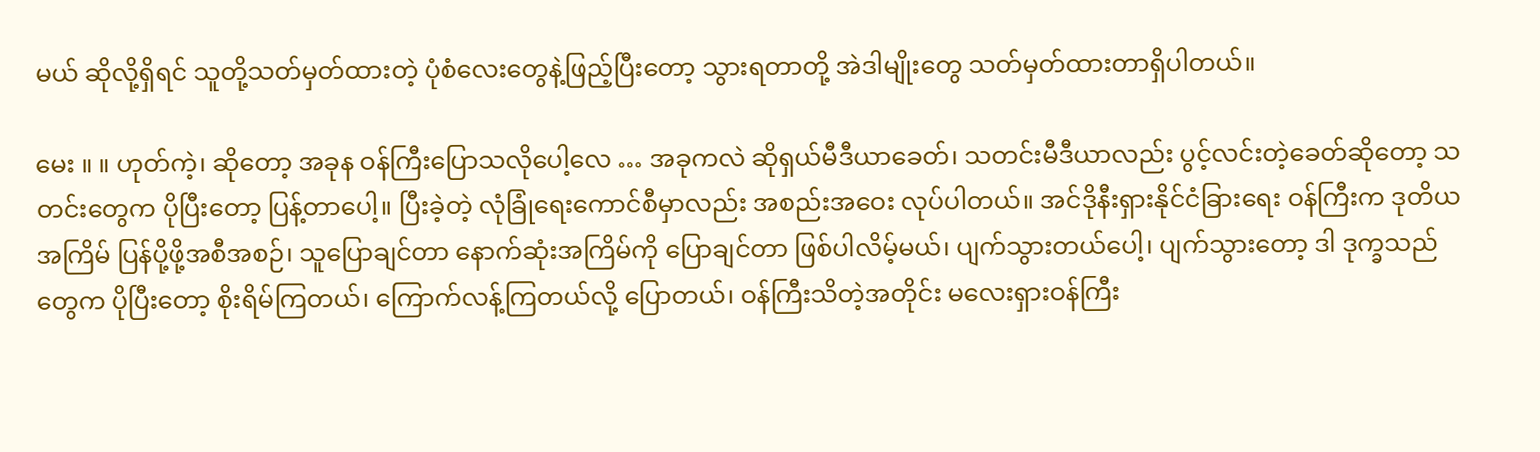မယ် ဆိုလို့ရှိရင် သူတို့သတ်မှတ်ထားတဲ့ ပုံစံလေးတွေနဲ့ဖြည့်ပြီးတော့ သွားရတာတို့ အဲဒါမျိုးတွေ သတ်မှတ်ထားတာရှိပါတယ်။

မေး ။ ။ ဟုတ်ကဲ့၊ ဆိုတော့ အခုန ဝန်ကြီးပြောသလိုပေါ့လေ … အခုကလဲ ဆိုရှယ်မီဒီယာခေတ်၊ သတင်းမီဒီယာလည်း ပွင့်လင်းတဲ့ခေတ်ဆိုတော့ သတင်းတွေက ပိုပြီးတော့ ပြန့်တာပေါ့။ ပြီးခဲ့တဲ့ လုံခြုံရေးကောင်စီမှာလည်း အစည်းအဝေး လုပ်ပါတယ်။ အင်ဒိုနီးရှားနိုင်ငံခြားရေး ဝန်ကြီးက ဒုတိယအကြိမ် ပြန်ပို့ဖို့အစီအစဉ်၊ သူပြောချင်တာ နောက်ဆုံးအကြိမ်ကို ပြောချင်တာ ဖြစ်ပါလိမ့်မယ်၊ ပျက်သွားတယ်ပေါ့၊ ပျက်သွားတော့ ဒါ ဒုက္ခသည်တွေက ပိုပြီးတော့ စိုးရိမ်ကြတယ်၊ ကြောက်လန့်ကြတယ်လို့ ပြောတယ်၊ ဝန်ကြီးသိတဲ့အတိုင်း မလေးရှားဝန်ကြီး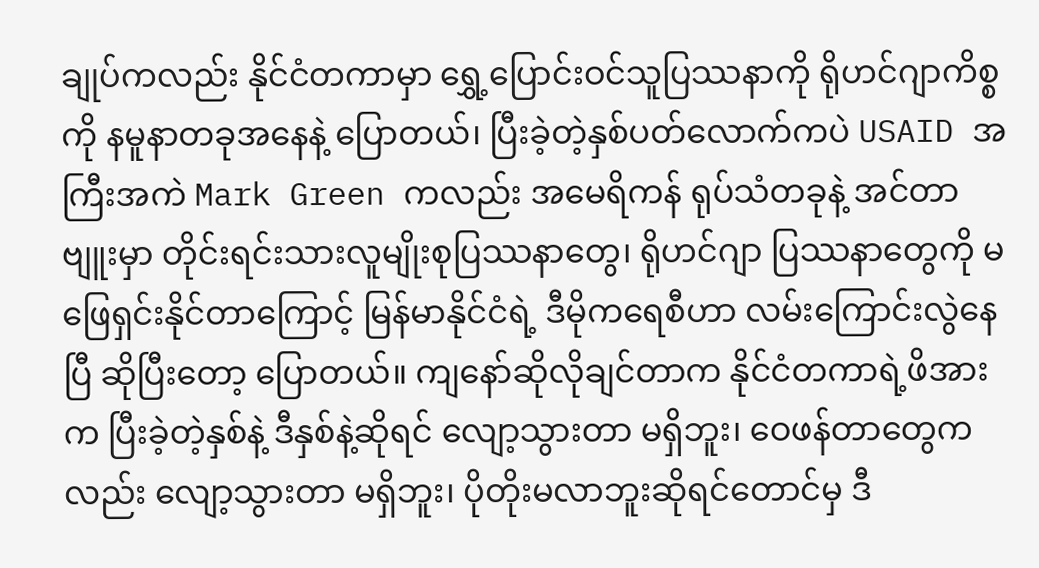ချုပ်ကလည်း နိုင်ငံတကာမှာ ရွှေ့ပြောင်းဝင်သူပြဿနာကို ရိုဟင်ဂျာကိစ္စကို နမူနာတခုအနေနဲ့ ပြောတယ်၊ ပြီးခဲ့တဲ့နှစ်ပတ်လောက်ကပဲ USAID အကြီးအကဲ Mark Green ကလည်း အမေရိကန် ရုပ်သံတခုနဲ့ အင်တာဗျူးမှာ တိုင်းရင်းသားလူမျိုးစုပြဿနာတွေ၊ ရိုဟင်ဂျာ ပြဿနာတွေကို မဖြေရှင်းနိုင်တာကြောင့် မြန်မာနိုင်ငံရဲ့ ဒီမိုကရေစီဟာ လမ်းကြောင်းလွဲနေပြီ ဆိုပြီးတော့ ပြောတယ်။ ကျနော်ဆိုလိုချင်တာက နိုင်ငံတကာရဲ့ဖိအားက ပြီးခဲ့တဲ့နှစ်နဲ့ ဒီနှစ်နဲ့ဆိုရင် လျော့သွားတာ မရှိဘူး၊ ဝေဖန်တာတွေကလည်း လျော့သွားတာ မရှိဘူး၊ ပိုတိုးမလာဘူးဆိုရင်တောင်မှ ဒီ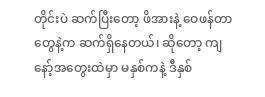တိုင်းပဲ ဆက်ပြီးတော့ ဖိအားနဲ့ ဝေဖန်တာတွေနဲ့က ဆက်ရှိနေတယ်၊ ဆိုတော့ ကျနော့်အတွေးထဲမှာ မနှစ်ကနဲ့ ဒီနှစ်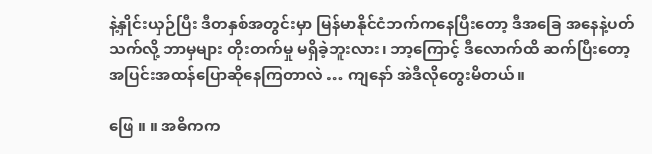နဲ့နှိုင်းယှဉ်ပြီး ဒီတနှစ်အတွင်းမှာ မြန်မာနိုင်ငံဘက်ကနေပြီးတော့ ဒီအခြေ အနေနဲ့ပတ်သက်လို့ ဘာမှများ တိုးတက်မှု မရှိခဲ့ဘူးလား၊ ဘာ့ကြောင့် ဒီလောက်ထိ ဆက်ပြီးတော့ အပြင်းအထန်ပြောဆိုနေကြတာလဲ … ကျနော် အဲဒီလိုတွေးမိတယ်။

ဖြေ ။ ။ အဓိကက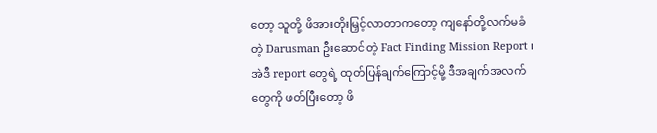တော့ သူတို့ ဖိအားတိုးမြှင့်လာတာကတော့ ကျနော်တို့လက်မခံတဲ့ Darusman ဦးဆောင်တဲ့ Fact Finding Mission Report ၊ အဲဒီ report တွေရဲ့ ထုတ်ပြန်ချက်ကြောင့်မို့ ဒီအချက်အလက်တွေကို ဖတ်ပြီးတော့ ဖိ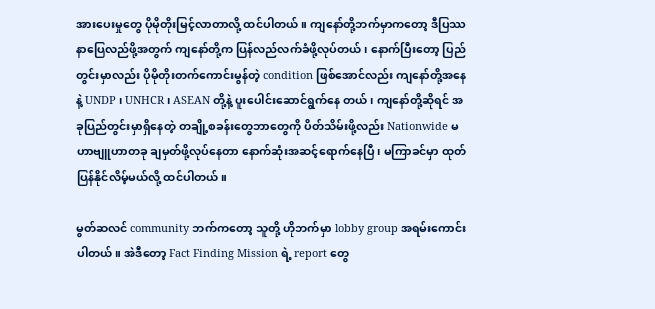အားပေးမှုတွေ ပိုမိုတိုးမြင့်လာတာလို့ ထင်ပါတယ်။ ကျနော်တို့ဘက်မှာကတော့ ဒီပြဿနာပြေလည်ဖို့အတွက် ကျနော်တို့က ပြန်လည်လက်ခံဖို့လုပ်တယ်၊ နောက်ပြီးတော့ ပြည်တွင်းမှာလည်း ပိုမိုတိုးတက်ကောင်းမွန်တဲ့ condition ဖြစ်အောင်လည်း ကျနော်တို့အနေနဲ့ UNDP ၊ UNHCR ၊ ASEAN တို့နဲ့ ပူးပေါင်းဆောင်ရွက်နေ တယ်၊ ကျနော်တို့ဆိုရင် အခုပြည်တွင်းမှာရှိနေတဲ့ တချို့စခန်းတွေဘာတွေကို ပိတ်သိမ်းဖို့လည်း Nationwide မဟာဗျူဟာတခု ချမှတ်ဖို့လုပ်နေတာ နောက်ဆုံးအဆင့်ရောက်နေပြီ၊ မကြာခင်မှာ ထုတ်ပြန်နိုင်လိမ့်မယ်လို့ ထင်ပါတယ်။

မွတ်ဆလင် community ဘက်ကတော့ သူတို့ ဟိုဘက်မှာ lobby group အရမ်းကောင်းပါတယ်။ အဲဒီတော့ Fact Finding Mission ရဲ့ report တွေ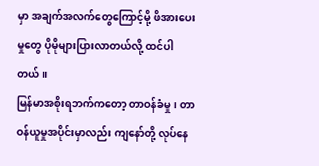မှာ အချက်အလက်တွေကြောင့်မို့ ဖိအားပေးမှုတွေ ပိုမိုများပြားလာတယ်လို့ ထင်ပါတယ်။
မြန်မာအစိုးရဘက်ကတော့ တာဝန်ခံမှု၊ တာဝန်ယူမှုအပိုင်းမှာလည်း ကျနော်တို့ လုပ်နေ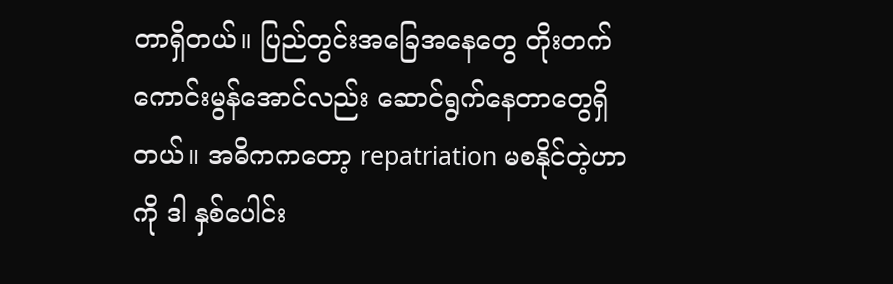တာရှိတယ်။ ပြည်တွင်းအခြေအနေတွေ တိုးတက်ကောင်းမွန်အောင်လည်း ဆောင်ရွက်နေတာတွေရှိတယ်။ အဓိကကတော့ repatriation မစနိုင်တဲ့ဟာကို ဒါ နှစ်ပေါင်း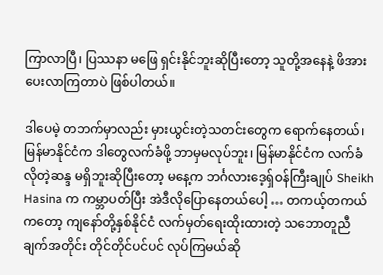ကြာလာပြီ၊ ပြဿနာ မဖြေ ရှင်းနိုင်ဘူးဆိုပြီးတော့ သူတို့အနေနဲ့ ဖိအားပေးလာကြတာပဲ ဖြစ်ပါတယ်။

ဒါပေမဲ့ တဘက်မှာလည်း မှားယွင်းတဲ့သတင်းတွေက ရောက်နေတယ်၊ မြန်မာနိုင်ငံက ဒါတွေလက်ခံဖို့ ဘာမှမလုပ်ဘူး၊ မြန်မာနိုင်ငံက လက်ခံလိုတဲ့ဆန္ဒ မရှိဘူးဆိုပြီးတော့ မနေ့က ဘင်္ဂလားဒေ့ရှ်ဝန်ကြီးချုပ် Sheikh Hasina က ကမ္ဘာပတ်ပြီး အဲဒီလိုပြောနေတယ်ပေါ့ … တကယ့်တကယ်ကတော့ ကျနော်တို့နှစ်နိုင်ငံ လက်မှတ်ရေးထိုးထားတဲ့ သဘောတူညီချက်အတိုင်း တိုင်တိုင်ပင်ပင် လုပ်ကြမယ်ဆို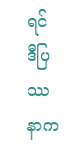ရင် ဒီပြဿနာက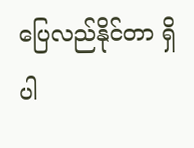ပြေလည်နိုင်တာ ရှိပါ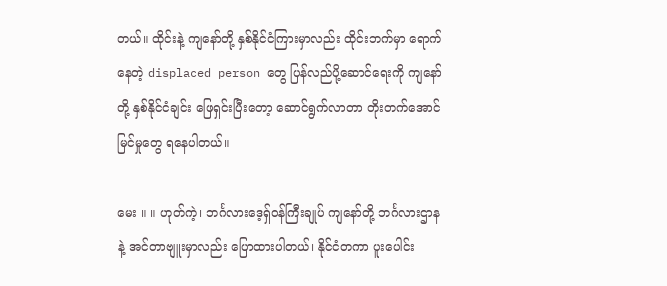တယ်။ ထိုင်းနဲ့ ကျနော်တို့ နှစ်နိုင်ငံကြားမှာလည်း ထိုင်းဘက်မှာ ရောက်နေတဲ့ displaced person တွေ ပြန်လည်ပို့ဆောင်ရေးကို ကျနော်တို့ နှစ်နိုင်ငံချင်း ဖြေရှင်းပြီးတော့ ဆောင်ရွက်လာတာ တိုးတက်အောင်မြင်မှုတွေ ရနေပါတယ်။

မေး ။ ။ ဟုတ်ကဲ့၊ ဘင်္ဂလားဒေ့ရှ်ဝန်ကြီးချုပ် ကျနော်တို့ ဘင်္ဂလားဌာနနဲ့ အင်တာဗျူးမှာလည်း ပြောထားပါတယ်၊ နိုင်ငံတကာ ပူးပေါင်း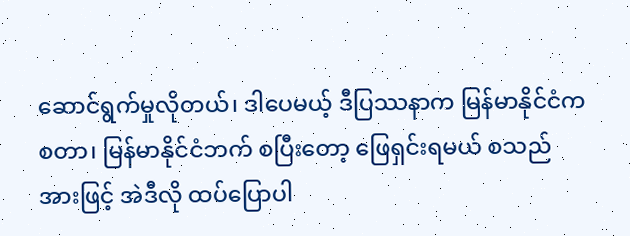ဆောင်ရွက်မှုလိုတယ်၊ ဒါပေမယ့် ဒီပြဿနာက မြန်မာနိုင်ငံကစတာ၊ မြန်မာနိုင်ငံဘက် စပြီးတော့ ဖြေရှင်းရမယ် စသည်အားဖြင့် အဲဒီလို ထပ်ပြောပါ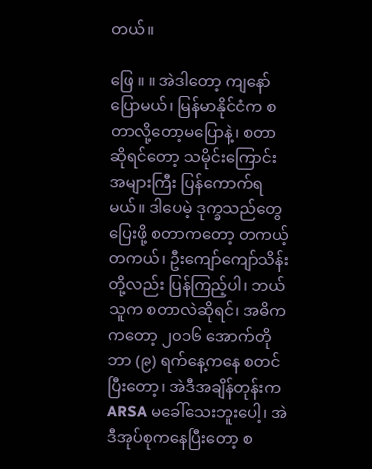တယ်။

ဖြေ ။ ။ အဲဒါတော့ ကျနော်ပြောမယ်၊ မြန်မာနိုင်ငံက စတာလို့တော့မပြောနဲ့၊ စတာဆိုရင်တော့ သမိုင်းကြောင်း အများကြီး ပြန်ကောက်ရမယ်။ ဒါပေမဲ့ ဒုက္ခသည်တွေပြေးဖို့ စတာကတော့ တကယ့်တကယ်၊ ဦးကျော်ကျော်သိန်းတို့လည်း ပြန်ကြည့်ပါ၊ ဘယ်သူက စတာလဲဆိုရင်၊ အဓိကကတော့ ၂၀၁၆ အောက်တိုဘာ (၉) ရက်နေ့ကနေ စတင်ပြီးတော့၊ အဲဒီအချိန်တုန်းက ARSA မခေါ်သေးဘူးပေါ့၊ အဲဒီအုပ်စုကနေပြီးတော့ စ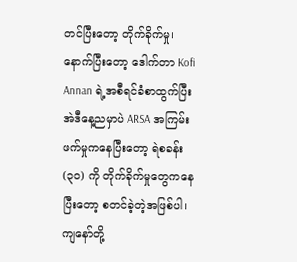တင်ပြီးတော့ တိုက်ခိုက်မှု၊ နောက်ပြီးတော့ ဒေါက်တာ Kofi Annan ရဲ့အစီရင်ခံစာထွက်ပြီး အဲဒီနေ့ညမှာပဲ ARSA အကြမ်းဖက်မှုကနေပြီးတော့ ရဲစခန်း (၃၀) ကို တိုက်ခိုက်မှုတွေကနေပြီးတော့ စတင်ခဲ့တဲ့အဖြစ်ပါ၊ ကျနော်တို့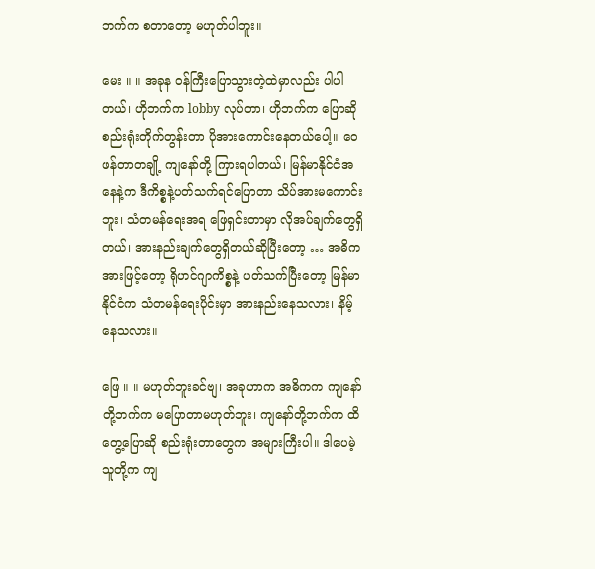ဘက်က စတာတော့ မဟုတ်ပါဘူး။

မေး ။ ။ အခုန ဝန်ကြီးပြောသွားတဲ့ထဲမှာလည်း ပါပါတယ်၊ ဟိုဘက်က lobby လုပ်တာ၊ ဟိုဘက်က ပြောဆို စည်းရုံးတိုက်တွန်းတာ ပိုအားကောင်းနေတယ်ပေါ့။ ဝေဖန်တာတချို့ ကျနော်တို့ ကြားရပါတယ်၊ မြန်မာနိုင်ငံအနေနဲ့က ဒီကိစ္စနဲ့ပတ်သက်ရင်ပြောတာ သိပ်အားမကောင်းဘူး၊ သံတမန်ရေးအရ ဖြေရှင်းတာမှာ လိုအပ်ချက်တွေရှိတယ်၊ အားနည်းချက်တွေရှိတယ်ဆိုပြီးတော့ … အဓိကအားဖြင့်တော့ ရိုဟင်ဂျာကိစ္စနဲ့ ပတ်သက်ပြီးတော့ မြန်မာနိုင်ငံက သံတမန်ရေးပိုင်းမှာ အားနည်းနေသလား၊ နိမ့်နေသလား။

ဖြေ ။ ။ မဟုတ်ဘူးခင်ဗျ၊ အခုဟာက အဓိကက ကျနော်တို့ဘက်က မပြောတာမဟုတ်ဘူး၊ ကျနော်တို့ဘက်က ထိတွေ့ပြောဆို စည်းရုံးတာတွေက အများကြီးပါ။ ဒါပေမဲ့ သူတို့က ကျ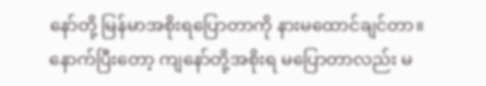နော်တို့ မြန်မာအစိုးရပြောတာကို နားမထောင်ချင်တာ။ နောက်ပြီးတော့ ကျနော်တို့အစိုးရ မပြောတာလည်း မ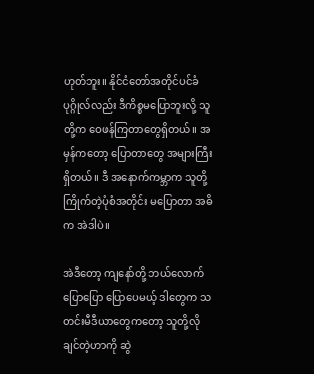ဟုတ်ဘူး။ နိုင်ငံတော်အတိုင်ပင်ခံပုဂ္ဂိုလ်လည်း ဒီကိစ္စမပြောဘူးလို့ သူတို့က ဝေဖန်ကြတာတွေရှိတယ်။ အမှန်ကတော့ ပြောတာတွေ အများကြီးရှိတယ်။ ဒီ အနောက်ကမ္ဘာက သူတို့ကြိုက်တဲ့ပုံစံအတိုင်း မပြောတာ အဓိက အဲဒါပဲ။

အဲဒီတော့ ကျနော်တို့ ဘယ်လောက်ပြောပြော ပြောပေမယ့် ဒါတွေက သတင်းမီဒီယာတွေကတော့ သူတို့လိုချင်တဲ့ဟာကို ဆွဲ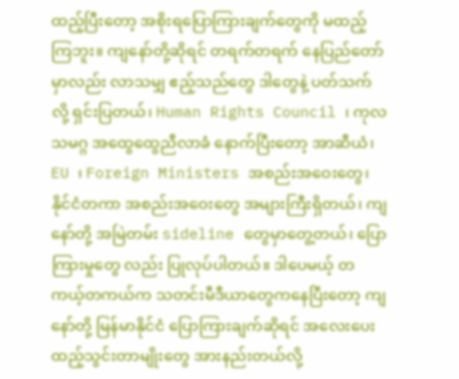ထည့်ပြီးတော့ အစိုးရပြောကြားချက်တွေကို မထည့်ကြဘူး။ ကျနော်တို့ဆိုရင် တရက်တရက် နေပြည်တော်မှာလည်း လာသမျှ ဧည့်သည်တွေ ဒါတွေနဲ့ ပတ်သက်လို့ ရှင်းပြတယ်၊ Human Rights Council ၊ ကုလသမဂ္ဂ အထွေထွေညီလာခံ နောက်ပြီးတော့ အာဆီယံ၊ EU ၊ Foreign Ministers အစည်းအဝေးတွေ၊ နိုင်ငံတကာ အစည်းအဝေးတွေ အများကြီးရှိတယ်၊ ကျနော်တို့ အမြဲတမ်း sideline တွေမှာတွေ့တယ်၊ ပြောကြားမှုတွေ လည်း ပြုလုပ်ပါတယ်။ ဒါပေမယ့် တကယ့်တကယ်က သတင်းမီဒီယာတွေကနေပြီးတော့ ကျနော်တို့ မြန်မာနိုင်ငံ ပြောကြားချက်ဆိုရင် အလေးပေး ထည့်သွင်းတာမျိုးတွေ အားနည်းတယ်လို့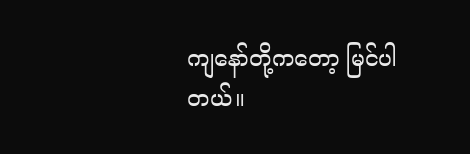ကျနော်တို့ကတော့ မြင်ပါတယ်။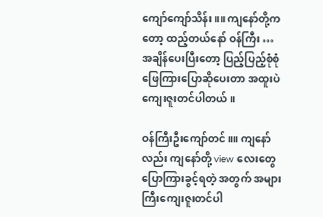ကျော်ကျော်သိန်း ။။ ကျနော်တို့ကတော့ ထည့်တယ်နော် ဝန်ကြီး … အချိန်ပေးပြီးတော့ ပြည့်ပြည့်စုံစုံ ဖြေကြားပြောဆိုပေးတာ အထူးပဲကျေးဇူးတင်ပါတယ်။

ဝန်ကြီးဦးကျော်တင်။။ ကျနော်လည်း ကျနော်တို့ view လေးတွေ ပြောကြားခွင့်ရတဲ့ အတွက် အများကြီးကျေးဇူးတင်ပါ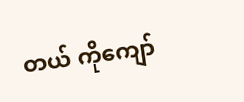တယ် ကိုကျော်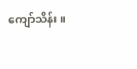ကျော်သိန်း။